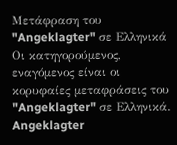Μετάφραση του "Angeklagter" σε Ελληνικά
Οι κατηγορούμενος, εναγόμενος είναι οι κορυφαίες μεταφράσεις του "Angeklagter" σε Ελληνικά.
Angeklagter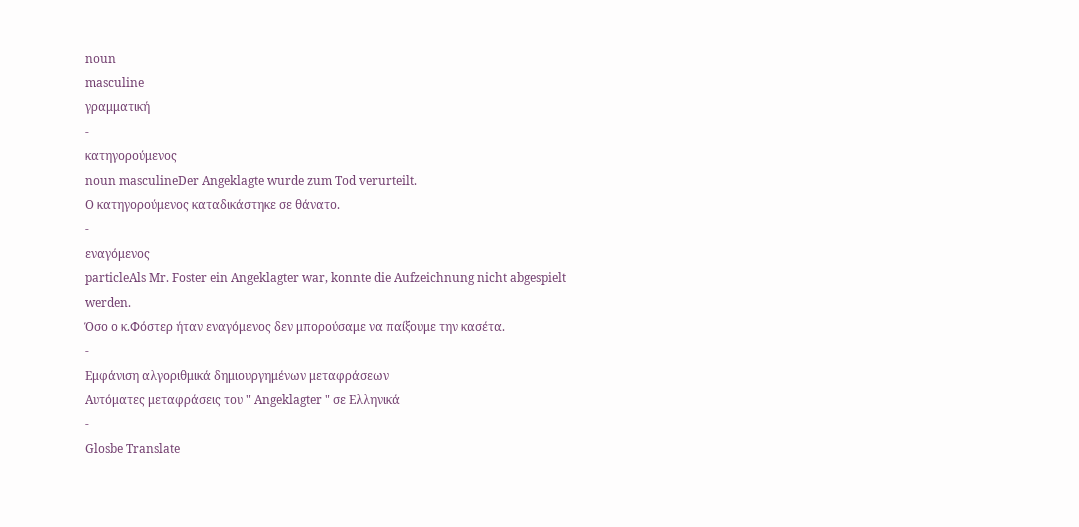noun
masculine
γραμματική
-
κατηγορούμενος
noun masculineDer Angeklagte wurde zum Tod verurteilt.
Ο κατηγορούμενος καταδικάστηκε σε θάνατο.
-
εναγόμενος
particleAls Mr. Foster ein Angeklagter war, konnte die Aufzeichnung nicht abgespielt werden.
Όσο ο κ.Φόστερ ήταν εναγόμενος δεν μπορούσαμε να παίξουμε την κασέτα.
-
Εμφάνιση αλγοριθμικά δημιουργημένων μεταφράσεων
Αυτόματες μεταφράσεις του " Angeklagter " σε Ελληνικά
-
Glosbe Translate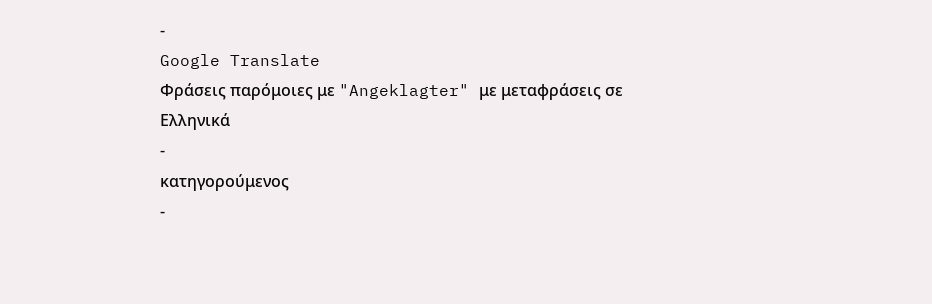-
Google Translate
Φράσεις παρόμοιες με "Angeklagter" με μεταφράσεις σε Ελληνικά
-
κατηγορούμενος
-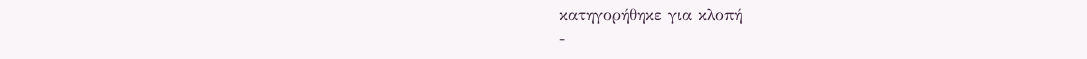κατηγορήθηκε για κλοπή
-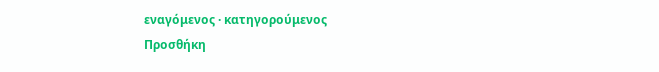εναγόμενος · κατηγορούμενος
Προσθήκη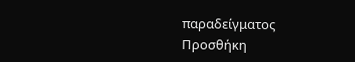παραδείγματος
Προσθήκη